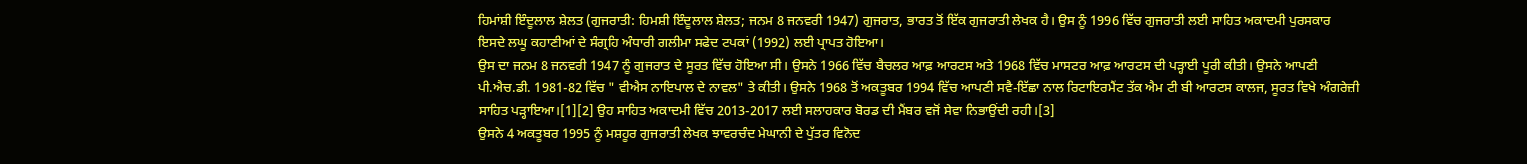ਹਿਮਾਂਸ਼ੀ ਇੰਦੂਲਾਲ ਸ਼ੇਲਤ (ਗੁਜਰਾਤੀ: ਹਿਮਸ਼ੀ ਇੰਦੂਲਾਲ ਸ਼ੇਲਤ; ਜਨਮ 8 ਜਨਵਰੀ 1947) ਗੁਜਰਾਤ, ਭਾਰਤ ਤੋਂ ਇੱਕ ਗੁਜਰਾਤੀ ਲੇਖਕ ਹੈ। ਉਸ ਨੂੰ 1996 ਵਿੱਚ ਗੁਜਰਾਤੀ ਲਈ ਸਾਹਿਤ ਅਕਾਦਮੀ ਪੁਰਸਕਾਰ ਇਸਦੇ ਲਘੂ ਕਹਾਣੀਆਂ ਦੇ ਸੰਗ੍ਰਹਿ ਅੰਧਾਰੀ ਗਲੀਮਾ ਸਫੇਦ ਟਪਕਾਂ (1992) ਲਈ ਪ੍ਰਾਪਤ ਹੋਇਆ।
ਉਸ ਦਾ ਜਨਮ 8 ਜਨਵਰੀ 1947 ਨੂੰ ਗੁਜਰਾਤ ਦੇ ਸੂਰਤ ਵਿੱਚ ਹੋਇਆ ਸੀ। ਉਸਨੇ 1966 ਵਿੱਚ ਬੈਚਲਰ ਆਫ਼ ਆਰਟਸ ਅਤੇ 1968 ਵਿੱਚ ਮਾਸਟਰ ਆਫ਼ ਆਰਟਸ ਦੀ ਪੜ੍ਹਾਈ ਪੂਰੀ ਕੀਤੀ। ਉਸਨੇ ਆਪਣੀ ਪੀ.ਐਚ.ਡੀ. 1981-82 ਵਿੱਚ " ਵੀਐਸ ਨਾਇਪਾਲ ਦੇ ਨਾਵਲ" ਤੇ ਕੀਤੀ। ਉਸਨੇ 1968 ਤੋਂ ਅਕਤੂਬਰ 1994 ਵਿੱਚ ਆਪਣੀ ਸਵੈ-ਇੱਛਾ ਨਾਲ ਰਿਟਾਇਰਮੈਂਟ ਤੱਕ ਐਮ ਟੀ ਬੀ ਆਰਟਸ ਕਾਲਜ, ਸੂਰਤ ਵਿਖੇ ਅੰਗਰੇਜ਼ੀ ਸਾਹਿਤ ਪੜ੍ਹਾਇਆ।[1][2] ਉਹ ਸਾਹਿਤ ਅਕਾਦਮੀ ਵਿੱਚ 2013-2017 ਲਈ ਸਲਾਹਕਾਰ ਬੋਰਡ ਦੀ ਮੈਂਬਰ ਵਜੋਂ ਸੇਵਾ ਨਿਭਾਉਂਦੀ ਰਹੀ।[3]
ਉਸਨੇ 4 ਅਕਤੂਬਰ 1995 ਨੂੰ ਮਸ਼ਹੂਰ ਗੁਜਰਾਤੀ ਲੇਖਕ ਝਾਵਰਚੰਦ ਮੇਘਾਨੀ ਦੇ ਪੁੱਤਰ ਵਿਨੋਦ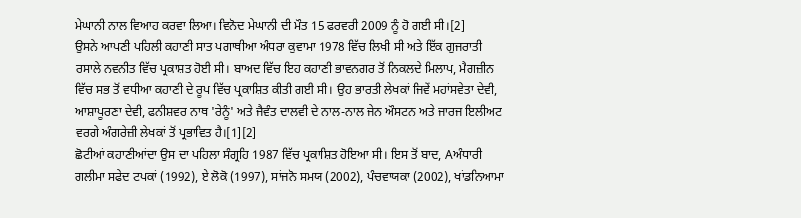ਮੇਘਾਨੀ ਨਾਲ ਵਿਆਹ ਕਰਵਾ ਲਿਆ। ਵਿਨੋਦ ਮੇਘਾਨੀ ਦੀ ਮੌਤ 15 ਫਰਵਰੀ 2009 ਨੂੰ ਹੋ ਗਈ ਸੀ।[2]
ਉਸਨੇ ਆਪਣੀ ਪਹਿਲੀ ਕਹਾਣੀ ਸਾਤ ਪਗਾਥੀਆ ਅੰਧਰਾ ਕੁਵਾਮਾ 1978 ਵਿੱਚ ਲਿਖੀ ਸੀ ਅਤੇ ਇੱਕ ਗੁਜਰਾਤੀ ਰਸਾਲੇ ਨਵਨੀਤ ਵਿੱਚ ਪ੍ਰਕਾਸ਼ਤ ਹੋਈ ਸੀ। ਬਾਅਦ ਵਿੱਚ ਇਹ ਕਹਾਣੀ ਭਾਵਨਗਰ ਤੋਂ ਨਿਕਲਦੇ ਮਿਲਾਪ, ਮੈਗਜ਼ੀਨ ਵਿੱਚ ਸਭ ਤੋਂ ਵਧੀਆ ਕਹਾਣੀ ਦੇ ਰੂਪ ਵਿੱਚ ਪ੍ਰਕਾਸ਼ਿਤ ਕੀਤੀ ਗਈ ਸੀ। ਉਹ ਭਾਰਤੀ ਲੇਖਕਾਂ ਜਿਵੇਂ ਮਹਾਂਸਵੇਤਾ ਦੇਵੀ, ਆਸ਼ਾਪੂਰਣਾ ਦੇਵੀ, ਫਨੀਸ਼ਵਰ ਨਾਥ 'ਰੇਨੂੰ' ਅਤੇ ਜੈਵੰਤ ਦਾਲਵੀ ਦੇ ਨਾਲ-ਨਾਲ ਜੇਨ ਔਸਟਨ ਅਤੇ ਜਾਰਜ ਇਲੀਅਟ ਵਰਗੇ ਅੰਗਰੇਜ਼ੀ ਲੇਖਕਾਂ ਤੋਂ ਪ੍ਰਭਾਵਿਤ ਹੈ।[1][2]
ਛੋਟੀਆਂ ਕਹਾਣੀਆਂਦਾ ਉਸ ਦਾ ਪਹਿਲਾ ਸੰਗ੍ਰਹਿ 1987 ਵਿੱਚ ਪ੍ਰਕਾਸ਼ਿਤ ਹੋਇਆ ਸੀ। ਇਸ ਤੋਂ ਬਾਦ, Aਅੰਧਾਰੀ ਗਲੀਮਾ ਸਫੇਦ ਟਪਕਾਂ (1992), ਏ ਲੋਕੋ (1997), ਸਾਂਜਨੋ ਸਮਯ (2002), ਪੰਚਵਾਯਕਾ (2002), ਖਾਂਡਨਿਆਮਾ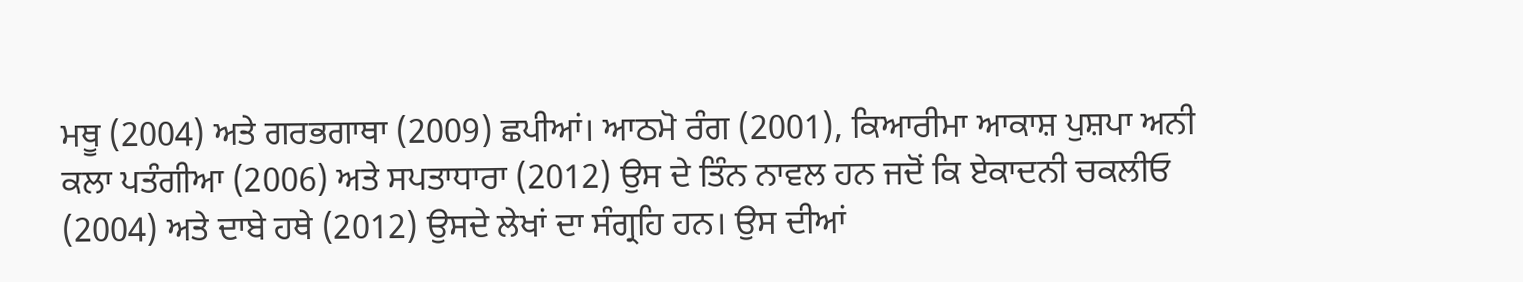ਮਥੂ (2004) ਅਤੇ ਗਰਭਗਾਥਾ (2009) ਛਪੀਆਂ। ਆਠਮੋ ਰੰਗ (2001), ਕਿਆਰੀਮਾ ਆਕਾਸ਼ ਪੁਸ਼ਪਾ ਅਨੀ ਕਲਾ ਪਤੰਗੀਆ (2006) ਅਤੇ ਸਪਤਾਧਾਰਾ (2012) ਉਸ ਦੇ ਤਿੰਨ ਨਾਵਲ ਹਨ ਜਦੋਂ ਕਿ ਏਕਾਦਨੀ ਚਕਲੀਓ (2004) ਅਤੇ ਦਾਬੇ ਹਥੇ (2012) ਉਸਦੇ ਲੇਖਾਂ ਦਾ ਸੰਗ੍ਰਹਿ ਹਨ। ਉਸ ਦੀਆਂ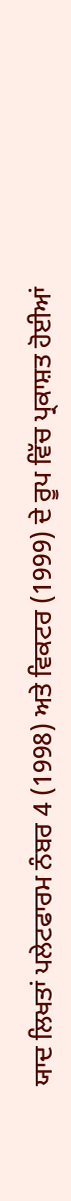ਯਾਦ ਲਿਖਤਾਂ ਪਲੇਟਫਾਰਮ ਨੰਬਰ 4 (1998) ਅਤੇ ਵਿਕਟਰ (1999) ਦੇ ਰੂਪ ਵਿੱਚ ਪ੍ਰਕਾਸ਼ਤ ਹੋਈਆਂ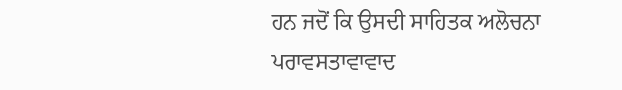ਹਨ ਜਦੋਂ ਕਿ ਉਸਦੀ ਸਾਹਿਤਕ ਅਲੋਚਨਾ ਪਰਾਵਸਤਾਵਾਵਾਦ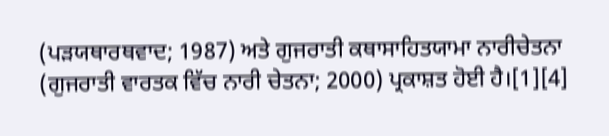(ਪੜਯਥਾਰਥਵਾਦ; 1987) ਅਤੇ ਗੁਜਰਾਤੀ ਕਥਾਸਾਹਿਤਯਾਮਾ ਨਾਰੀਚੇਤਨਾ (ਗੁਜਰਾਤੀ ਵਾਰਤਕ ਵਿੱਚ ਨਾਰੀ ਚੇਤਨਾ; 2000) ਪ੍ਰਕਾਸ਼ਤ ਹੋਈ ਹੈ।[1][4]